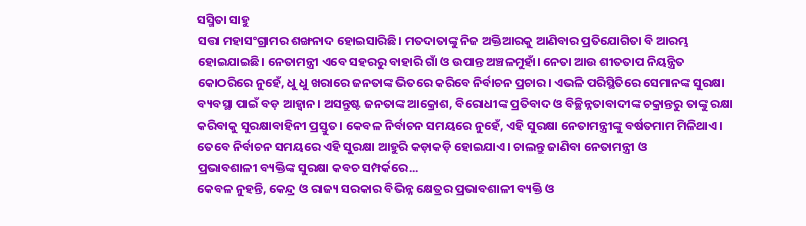ସସ୍ମିତା ସାହୁ
ସତ୍ତା ମହାସଂଗ୍ରାମର ଶଙ୍ଖନାଦ ହୋଇସାରିଛି। ମତଦାତାଙ୍କୁ ନିଜ ଅକ୍ତିଆରକୁ ଆଣିବାର ପ୍ରତିଯୋଗିତା ବି ଆରମ୍ଭ ହୋଇଯାଇଛି। ନେତାମନ୍ତ୍ରୀ ଏବେ ସହରରୁ ବାହାରି ଗାଁ ଓ ଉପାନ୍ତ ଅଞ୍ଚଳମୁହାଁ। ନେତା ଆଉ ଶୀତତାପ ନିୟନ୍ତ୍ରିତ କୋଠରିରେ ନୁହେଁ, ଧୁ ଧୁ ଖରାରେ ଜନତାଙ୍କ ଭିତରେ କରିବେ ନିର୍ବାଚନ ପ୍ରଚାର। ଏଭଳି ପରିସ୍ଥିତିରେ ସେମାନଙ୍କ ସୁରକ୍ଷା ବ୍ୟବସ୍ଥା ପାଇଁ ବଡ଼ ଆହ୍ବାନ। ଅସନ୍ତୁଷ୍ଟ ଜନତାଙ୍କ ଆକ୍ରୋଶ, ବିରୋଧୀଙ୍କ ପ୍ରତିବାଦ ଓ ବିଚ୍ଛିନ୍ନତାବାଦୀଙ୍କ ଚକ୍ରାନ୍ତରୁ ତାଙ୍କୁ ରକ୍ଷା କରିବାକୁ ସୁରକ୍ଷାବାହିନୀ ପ୍ରସ୍ତୁତ। କେବଳ ନିର୍ବାଚନ ସମୟରେ ନୁହେଁ, ଏହି ସୁରକ୍ଷା ନେତାମନ୍ତ୍ରୀଙ୍କୁ ବର୍ଷତମାମ ମିଳିଥାଏ। ତେବେ ନିର୍ବାଚନ ସମୟରେ ଏହି ସୁରକ୍ଷା ଆହୁରି କଡ଼ାକଡ଼ି ହୋଇଯାଏ। ଚାଲନ୍ତୁ ଜାଣିବା ନେତାମନ୍ତ୍ରୀ ଓ
ପ୍ରଭାବଶାଳୀ ବ୍ୟକ୍ତିଙ୍କ ସୁରକ୍ଷା କବଚ ସମ୍ପର୍କରେ...
କେବଳ ନୁହନ୍ତି, କେନ୍ଦ୍ର ଓ ରାଜ୍ୟ ସରକାର ବିଭିନ୍ନ କ୍ଷେତ୍ରର ପ୍ରଭାବଶାଳୀ ବ୍ୟକ୍ତି ଓ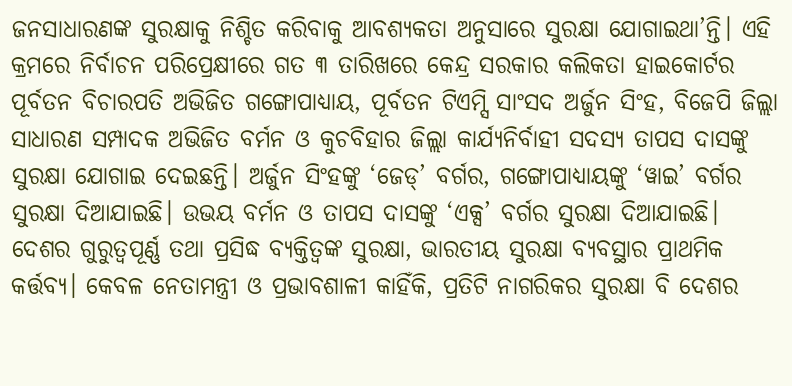ଜନସାଧାରଣଙ୍କ ସୁରକ୍ଷାକୁ ନିଶ୍ଚିତ କରିବାକୁ ଆବଶ୍ୟକତା ଅନୁସାରେ ସୁରକ୍ଷା ଯୋଗାଇଥା’ନ୍ତି। ଏହି କ୍ରମରେ ନିର୍ବାଚନ ପରିପ୍ରେକ୍ଷୀରେ ଗତ ୩ ତାରିଖରେ କେନ୍ଦ୍ର ସରକାର କଲିକତା ହାଇକୋର୍ଟର ପୂର୍ବତନ ବିଚାରପତି ଅଭିଜିତ ଗଙ୍ଗୋପାଧ୍ୟାୟ, ପୂର୍ବତନ ଟିଏମ୍ସି ସାଂସଦ ଅର୍ଜୁନ ସିଂହ, ବିଜେପି ଜିଲ୍ଲା ସାଧାରଣ ସମ୍ପାଦକ ଅଭିଜିତ ବର୍ମନ ଓ କୁଚବିହାର ଜିଲ୍ଲା କାର୍ଯ୍ୟନିର୍ବାହୀ ସଦସ୍ୟ ତାପସ ଦାସଙ୍କୁ ସୁରକ୍ଷା ଯୋଗାଇ ଦେଇଛନ୍ତି। ଅର୍ଜୁନ ସିଂହଙ୍କୁ ‘ଜେଡ୍’ ବର୍ଗର, ଗଙ୍ଗୋପାଧ୍ୟାୟଙ୍କୁ ‘ୱାଇ’ ବର୍ଗର ସୁରକ୍ଷା ଦିଆଯାଇଛି। ଉଭୟ ବର୍ମନ ଓ ତାପସ ଦାସଙ୍କୁ ‘ଏକ୍ସ’ ବର୍ଗର ସୁରକ୍ଷା ଦିଆଯାଇଛି।
ଦେଶର ଗୁରୁତ୍ବପୂର୍ଣ୍ଣ ତଥା ପ୍ରସିଦ୍ଧ ବ୍ୟକ୍ତିତ୍ବଙ୍କ ସୁରକ୍ଷା, ଭାରତୀୟ ସୁରକ୍ଷା ବ୍ୟବସ୍ଥାର ପ୍ରାଥମିକ କର୍ତ୍ତବ୍ୟ। କେବଳ ନେତାମନ୍ତ୍ରୀ ଓ ପ୍ରଭାବଶାଳୀ କାହିଁକି, ପ୍ରତିଟି ନାଗରିକର ସୁରକ୍ଷା ବି ଦେଶର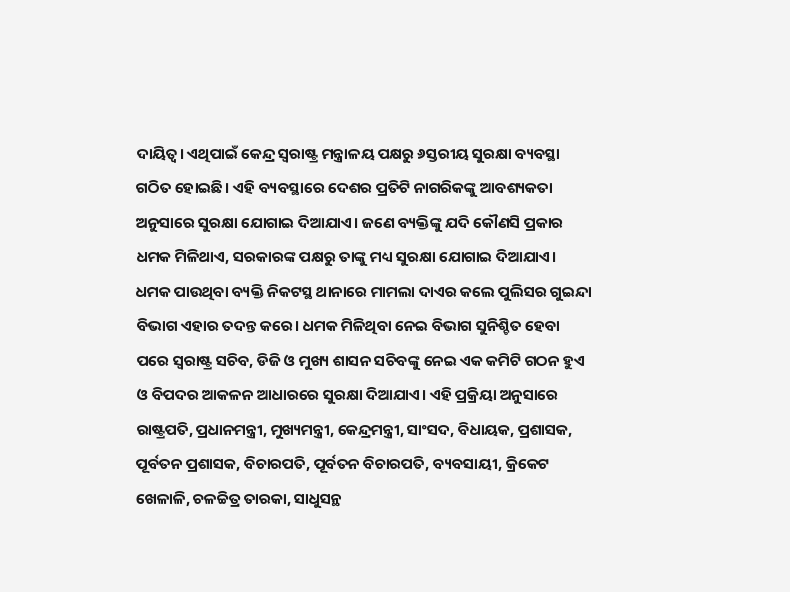ଦାୟିତ୍ବ। ଏଥିପାଇଁ କେନ୍ଦ୍ର ସ୍ବରାଷ୍ଟ୍ର ମନ୍ତ୍ରାଳୟ ପକ୍ଷରୁ ୬ସ୍ତରୀୟ ସୁରକ୍ଷା ବ୍ୟବସ୍ଥା ଗଠିତ ହୋଇଛି। ଏହି ବ୍ୟବସ୍ଥାରେ ଦେଶର ପ୍ରତିଟି ନାଗରିକଙ୍କୁ ଆବଶ୍ୟକତା ଅନୁସାରେ ସୁରକ୍ଷା ଯୋଗାଇ ଦିଆଯାଏ। ଜଣେ ବ୍ୟକ୍ତିଙ୍କୁ ଯଦି କୌଣସି ପ୍ରକାର ଧମକ ମିଳିଥାଏ, ସରକାରଙ୍କ ପକ୍ଷରୁ ତାଙ୍କୁ ମଧ୍ୟ ସୁରକ୍ଷା ଯୋଗାଇ ଦିଆଯାଏ। ଧମକ ପାଉଥିବା ବ୍ୟକ୍ତି ନିକଟସ୍ଥ ଥାନାରେ ମାମଲା ଦାଏର କଲେ ପୁଲିସର ଗୁଇନ୍ଦା ବିଭାଗ ଏହାର ତଦନ୍ତ କରେ। ଧମକ ମିଳିଥିବା ନେଇ ବିଭାଗ ସୁନିଶ୍ଚିତ ହେବା ପରେ ସ୍ବରାଷ୍ଟ୍ର ସଚିବ, ଡିଜି ଓ ମୁଖ୍ୟ ଶାସନ ସଚିବଙ୍କୁ ନେଇ ଏକ କମିଟି ଗଠନ ହୁଏ ଓ ବିପଦର ଆକଳନ ଆଧାରରେ ସୁରକ୍ଷା ଦିଆଯାଏ। ଏହି ପ୍ରକ୍ରିୟା ଅନୁସାରେ ରାଷ୍ଟ୍ରପତି, ପ୍ରଧାନମନ୍ତ୍ରୀ, ମୁଖ୍ୟମନ୍ତ୍ରୀ, କେନ୍ଦ୍ରମନ୍ତ୍ରୀ, ସାଂସଦ, ବିଧାୟକ, ପ୍ରଶାସକ, ପୂର୍ବତନ ପ୍ରଶାସକ, ବିଚାରପତି, ପୂର୍ବତନ ବିଚାରପତି, ବ୍ୟବସାୟୀ, କ୍ରିକେଟ ଖେଳାଳି, ଚଳଚ୍ଚିତ୍ର ତାରକା, ସାଧୁସନ୍ଥ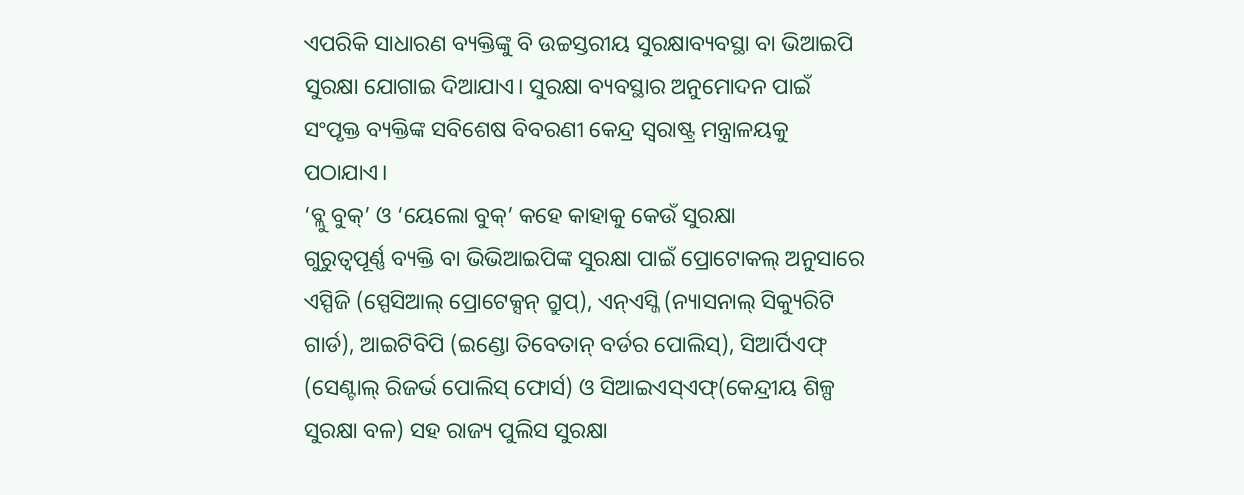ଏପରିକି ସାଧାରଣ ବ୍ୟକ୍ତିଙ୍କୁ ବି ଉଚ୍ଚସ୍ତରୀୟ ସୁରକ୍ଷାବ୍ୟବସ୍ଥା ବା ଭିଆଇପି ସୁରକ୍ଷା ଯୋଗାଇ ଦିଆଯାଏ। ସୁରକ୍ଷା ବ୍ୟବସ୍ଥାର ଅନୁମୋଦନ ପାଇଁ ସଂପୃକ୍ତ ବ୍ୟକ୍ତିଙ୍କ ସବିଶେଷ ବିବରଣୀ କେନ୍ଦ୍ର ସ୍ବରାଷ୍ଟ୍ର ମନ୍ତ୍ରାଳୟକୁ ପଠାଯାଏ।
‘ବ୍ଲୁ ବୁକ୍’ ଓ ‘ୟେଲୋ ବୁକ୍’ କହେ କାହାକୁ କେଉଁ ସୁରକ୍ଷା
ଗୁରୁତ୍ବପୂର୍ଣ୍ଣ ବ୍ୟକ୍ତି ବା ଭିଭିଆଇପିଙ୍କ ସୁରକ୍ଷା ପାଇଁ ପ୍ରୋଟୋକଲ୍ ଅନୁସାରେ ଏସ୍ପିଜି (ସ୍ପେସିଆଲ୍ ପ୍ରୋଟେକ୍ସନ୍ ଗ୍ରୁପ୍), ଏନ୍ଏସ୍ଜି (ନ୍ୟାସନାଲ୍ ସିକ୍ୟୁରିଟି ଗାର୍ଡ), ଆଇଟିବିପି (ଇଣ୍ଡୋ ତିବେତାନ୍ ବର୍ଡର ପୋଲିସ୍), ସିଆର୍ପିଏଫ୍ (ସେଣ୍ଟାଲ୍ ରିଜର୍ଭ ପୋଲିସ୍ ଫୋର୍ସ) ଓ ସିଆଇଏସ୍ଏଫ୍(କେନ୍ଦ୍ରୀୟ ଶିଳ୍ପ ସୁରକ୍ଷା ବଳ) ସହ ରାଜ୍ୟ ପୁଲିସ ସୁରକ୍ଷା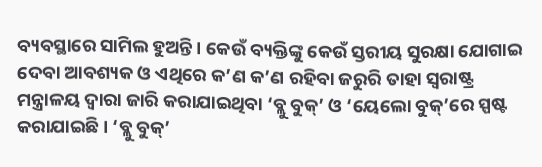ବ୍ୟବସ୍ଥାରେ ସାମିଲ ହୁଅନ୍ତି। କେଉଁ ବ୍ୟକ୍ତିଙ୍କୁ କେଉଁ ସ୍ତରୀୟ ସୁରକ୍ଷା ଯୋଗାଇ ଦେବା ଆବଶ୍ୟକ ଓ ଏଥିରେ କ’ଣ କ’ଣ ରହିବା ଜରୁରି ତାହା ସ୍ବରାଷ୍ଟ୍ର ମନ୍ତ୍ରାଳୟ ଦ୍ବାରା ଜାରି କରାଯାଇଥିବା ‘ବ୍ଲୁ ବୁକ୍’ ଓ ‘ୟେଲୋ ବୁକ୍’ରେ ସ୍ପଷ୍ଟ କରାଯାଇଛି। ‘ବ୍ଲୁ ବୁକ୍’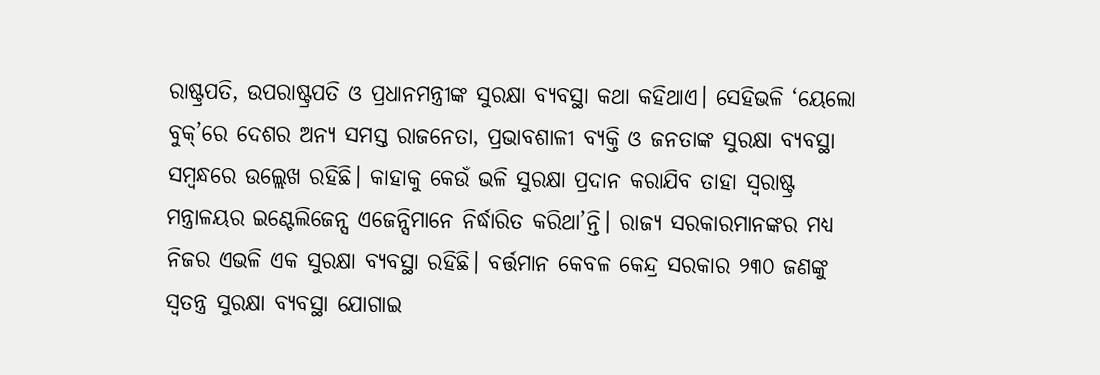ରାଷ୍ଟ୍ରପତି, ଉପରାଷ୍ଟ୍ରପତି ଓ ପ୍ରଧାନମନ୍ତ୍ରୀଙ୍କ ସୁରକ୍ଷା ବ୍ୟବସ୍ଥା କଥା କହିଥାଏ। ସେହିଭଳି ‘ୟେଲୋ ବୁକ୍’ରେ ଦେଶର ଅନ୍ୟ ସମସ୍ତ ରାଜନେତା, ପ୍ରଭାବଶାଳୀ ବ୍ୟକ୍ତି ଓ ଜନତାଙ୍କ ସୁରକ୍ଷା ବ୍ୟବସ୍ଥା ସମ୍ବନ୍ଧରେ ଉଲ୍ଲେଖ ରହିଛି। କାହାକୁ କେଉଁ ଭଳି ସୁରକ୍ଷା ପ୍ରଦାନ କରାଯିବ ତାହା ସ୍ବରାଷ୍ଟ୍ର ମନ୍ତ୍ରାଳୟର ଇଣ୍ଟେଲିଜେନ୍ସ ଏଜେନ୍ସିମାନେ ନିର୍ଦ୍ଧାରିତ କରିଥା’ନ୍ତି। ରାଜ୍ୟ ସରକାରମାନଙ୍କର ମଧ୍ୟ ନିଜର ଏଭଳି ଏକ ସୁରକ୍ଷା ବ୍ୟବସ୍ଥା ରହିଛି। ବର୍ତ୍ତମାନ କେବଳ କେନ୍ଦ୍ର ସରକାର ୨୩୦ ଜଣଙ୍କୁ ସ୍ବତନ୍ତ୍ର ସୁରକ୍ଷା ବ୍ୟବସ୍ଥା ଯୋଗାଇ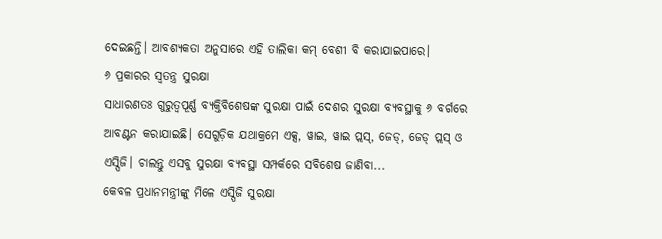ଦେଇଛନ୍ତି। ଆବଶ୍ୟକତା ଅନୁସାରେ ଏହି ତାଲିକା କମ୍ ବେଶୀ ବି କରାଯାଇପାରେ।
୬ ପ୍ରକାରର ସ୍ବତନ୍ତ୍ର ସୁରକ୍ଷା
ସାଧାରଣତଃ ଗୁରୁତ୍ବପୂର୍ଣ୍ଣ ବ୍ୟକ୍ତିବିଶେଷଙ୍କ ସୁରକ୍ଷା ପାଇଁ ଦେଶର ସୁରକ୍ଷା ବ୍ୟବସ୍ଥାକୁ ୬ ବର୍ଗରେ ଆବଣ୍ଟନ କରାଯାଇଛି। ସେଗୁଡ଼ିକ ଯଥାକ୍ରମେ ଏକ୍ସ, ୱାଇ, ୱାଇ ପ୍ଲସ୍, ଜେଡ୍, ଜେଡ୍ ପ୍ଲସ୍ ଓ ଏସ୍ପିଜି। ଚାଲନ୍ତୁ ଏସବୁ ସୁରକ୍ଷା ବ୍ୟବସ୍ଥା ସମ୍ପର୍କରେ ସବିଶେଷ ଜାଣିବା...
କେବଳ ପ୍ରଧାନମନ୍ତ୍ରୀଙ୍କୁ ମିଳେ ଏସ୍ପିଜି ସୁରକ୍ଷା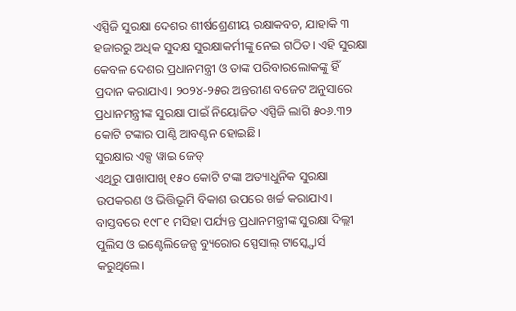ଏସ୍ପିଜି ସୁରକ୍ଷା ଦେଶର ଶୀର୍ଷଶ୍ରେଣୀୟ ରକ୍ଷାକବଚ, ଯାହାକି ୩ ହଜାରରୁ ଅଧିକ ସୁଦକ୍ଷ ସୁରକ୍ଷାକର୍ମୀଙ୍କୁ ନେଇ ଗଠିତ। ଏହି ସୁରକ୍ଷା କେବଳ ଦେଶର ପ୍ରଧାନମନ୍ତ୍ରୀ ଓ ତାଙ୍କ ପରିବାରଲୋକଙ୍କୁ ହିଁ ପ୍ରଦାନ କରାଯାଏ। ୨୦୨୪-୨୫ର ଅନ୍ତରୀଣ ବଜେଟ ଅନୁସାରେ ପ୍ରଧାନମନ୍ତ୍ରୀଙ୍କ ସୁରକ୍ଷା ପାଇଁ ନିୟୋଜିତ ଏସ୍ପିଜି ଲାଗି ୫୦୬.୩୨ କୋଟି ଟଙ୍କାର ପାଣ୍ଠି ଆବଣ୍ଟନ ହୋଇଛି।
ସୁରକ୍ଷାର ଏକ୍ସ ୱାଇ ଜେଡ୍
ଏଥିରୁ ପାଖାପାଖି ୧୫୦ କୋଟି ଟଙ୍କା ଅତ୍ୟାଧୁନିକ ସୁରକ୍ଷା ଉପକରଣ ଓ ଭିତ୍ତିଭୂମି ବିକାଶ ଉପରେ ଖର୍ଚ୍ଚ କରାଯାଏ। ବାସ୍ତବରେ ୧୯୮୧ ମସିହା ପର୍ଯ୍ୟନ୍ତ ପ୍ରଧାନମନ୍ତ୍ରୀଙ୍କ ସୁରକ୍ଷା ଦିଲ୍ଲୀ ପୁଲିସ ଓ ଇଣ୍ଟେଲିଜେନ୍ସ ବ୍ୟୁରୋର ସ୍ପେସାଲ୍ ଟାସ୍କ୍ଫୋର୍ସ କରୁଥିଲେ।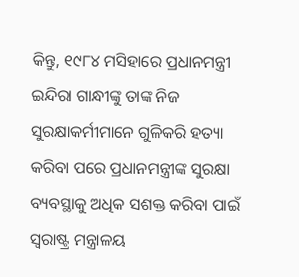କିନ୍ତୁ, ୧୯୮୪ ମସିହାରେ ପ୍ରଧାନମନ୍ତ୍ରୀ ଇନ୍ଦିରା ଗାନ୍ଧୀଙ୍କୁ ତାଙ୍କ ନିଜ ସୁରକ୍ଷାକର୍ମୀମାନେ ଗୁଳିକରି ହତ୍ୟା କରିବା ପରେ ପ୍ରଧାନମନ୍ତ୍ରୀଙ୍କ ସୁରକ୍ଷା ବ୍ୟବସ୍ଥାକୁ ଅଧିକ ସଶକ୍ତ କରିବା ପାଇଁ ସ୍ବରାଷ୍ଟ୍ର ମନ୍ତ୍ରାଳୟ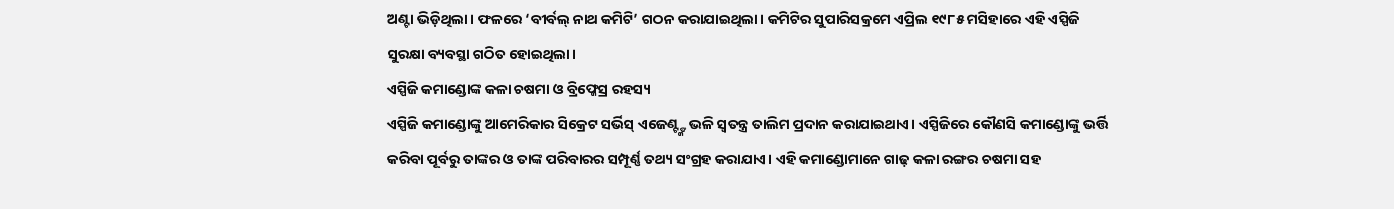ଅଣ୍ଟା ଭିଡ଼ିଥିଲା। ଫଳରେ ‘ବୀର୍ବଲ୍ ନାଥ କମିଟି’ ଗଠନ କରାଯାଇଥିଲା। କମିଟିର ସୁପାରିସକ୍ରମେ ଏପ୍ରିଲ ୧୯୮୫ ମସିହାରେ ଏହି ଏସ୍ପିଜି ସୁରକ୍ଷା ବ୍ୟବସ୍ଥା ଗଠିତ ହୋଇଥିଲା।
ଏସ୍ପିଜି କମାଣ୍ଡୋଙ୍କ କଳା ଚଷମା ଓ ବ୍ରିଫ୍କେସ୍ର ରହସ୍ୟ
ଏସ୍ପିଜି କମାଣ୍ଡୋଙ୍କୁ ଆମେରିକାର ସିକ୍ରେଟ ସର୍ଭିସ୍ ଏଜେଣ୍ଟ୍ଙ୍କ ଭଳି ସ୍ବତନ୍ତ୍ର ତାଲିମ ପ୍ରଦାନ କରାଯାଇଥାଏ। ଏସ୍ପିଜିରେ କୌଣସି କମାଣ୍ଡୋଙ୍କୁ ଭର୍ତ୍ତି କରିବା ପୂର୍ବରୁ ତାଙ୍କର ଓ ତାଙ୍କ ପରିବାରର ସମ୍ପୂର୍ଣ୍ଣ ତଥ୍ୟ ସଂଗ୍ରହ କରାଯାଏ। ଏହି କମାଣ୍ଡୋମାନେ ଗାଢ଼ କଳା ରଙ୍ଗର ଚଷମା ସହ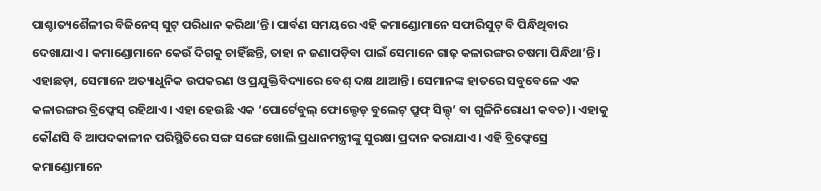ପାଶ୍ଚାତ୍ୟଶୈଳୀର ବିଜିନେସ୍ ସୁଟ୍ ପରିଧାନ କରିଥା’ନ୍ତି। ପାର୍ବଣ ସମୟରେ ଏହି କମାଣ୍ଡୋମାନେ ସଫାରିସୁଟ୍ ବି ପିନ୍ଧିଥିବାର ଦେଖାଯାଏ। କମାଣ୍ଡୋମାନେ କେଉଁ ଦିଗକୁ ଚାହିଁଛନ୍ତି, ତାହା ନ ଜଣାପଡ଼ିବା ପାଇଁ ସେମାନେ ଗାଢ଼ କଳାରଙ୍ଗର ଚଷମା ପିନ୍ଧିଥା’ନ୍ତି। ଏହାଛଡ଼ା, ସେମାନେ ଅତ୍ୟାଧୁନିକ ଉପକରଣ ଓ ପ୍ରଯୁକ୍ତିବିଦ୍ୟାରେ ବେଶ୍ ଦକ୍ଷ ଥାଆନ୍ତି। ସେମାନଙ୍କ ହାତରେ ସବୁବେଳେ ଏକ କଳାରଙ୍ଗର ବ୍ରିଫ୍କେସ୍ ରହିଥାଏ। ଏହା ହେଉଛି ଏକ ‘ପୋର୍ଟେବୁଲ୍ ଫୋଲ୍ଡେଡ୍ ବୁଲେଟ୍ ପ୍ରୁଫ୍ ସିଲ୍ଡ୍’ ବା ଗୁଳିନିରୋଧୀ କବଚ)। ଏହାକୁ କୌଣସି ବି ଆପଦକାଳୀନ ପରିସ୍ଥିତିରେ ସଙ୍ଗ ସଙ୍ଗେ ଖୋଲି ପ୍ରଧାନମନ୍ତ୍ରୀଙ୍କୁ ସୁରକ୍ଷା ପ୍ରଦାନ କରାଯାଏ। ଏହି ବ୍ରିଫ୍କେସ୍ରେ କମାଣ୍ଡୋମାନେ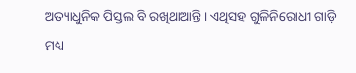ଅତ୍ୟାଧୁନିକ ପିସ୍ତଲ ବି ରଖିଥାଆନ୍ତି। ଏଥିସହ ଗୁଳିନିରୋଧୀ ଗାଡ଼ି ମଧ୍ୟ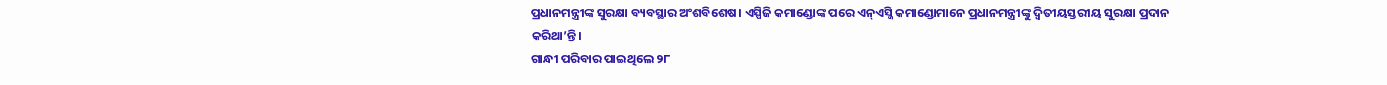ପ୍ରଧାନମନ୍ତ୍ରୀଙ୍କ ସୁରକ୍ଷା ବ୍ୟବସ୍ଥାର ଅଂଶବିଶେଷ। ଏସ୍ପିଜି କମାଣ୍ଡୋଙ୍କ ପରେ ଏନ୍ଏସ୍ଜି କମାଣ୍ଡୋମାନେ ପ୍ରଧାନମନ୍ତ୍ରୀଙ୍କୁ ଦ୍ବିତୀୟସ୍ତରୀୟ ସୁରକ୍ଷା ପ୍ରଦାନ କରିଥା’ନ୍ତି।
ଗାନ୍ଧୀ ପରିବାର ପାଇଥିଲେ ୨୮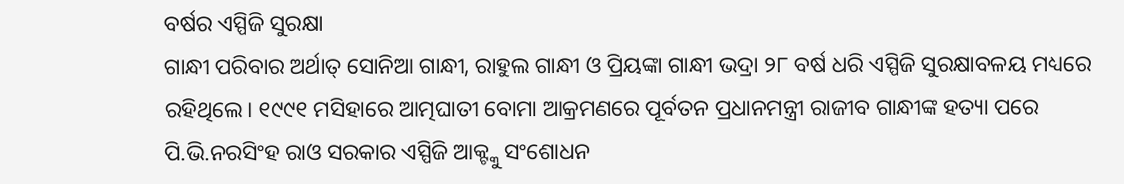ବର୍ଷର ଏସ୍ପିଜି ସୁରକ୍ଷା
ଗାନ୍ଧୀ ପରିବାର ଅର୍ଥାତ୍ ସୋନିଆ ଗାନ୍ଧୀ, ରାହୁଲ ଗାନ୍ଧୀ ଓ ପ୍ରିୟଙ୍କା ଗାନ୍ଧୀ ଭଦ୍ରା ୨୮ ବର୍ଷ ଧରି ଏସ୍ପିଜି ସୁରକ୍ଷାବଳୟ ମଧ୍ୟରେ ରହିଥିଲେ। ୧୯୯୧ ମସିହାରେ ଆତ୍ମଘାତୀ ବୋମା ଆକ୍ରମଣରେ ପୂର୍ବତନ ପ୍ରଧାନମନ୍ତ୍ରୀ ରାଜୀବ ଗାନ୍ଧୀଙ୍କ ହତ୍ୟା ପରେ ପି.ଭି.ନରସିଂହ ରାଓ ସରକାର ଏସ୍ପିଜି ଆକ୍ଟ୍କୁ ସଂଶୋଧନ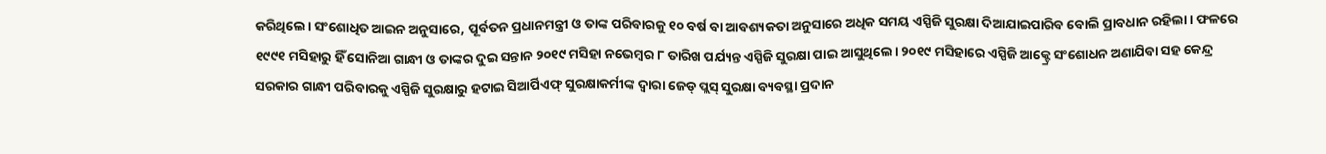କରିଥିଲେ। ସଂଶୋଧିତ ଆଇନ ଅନୁସାରେ, ପୂର୍ବତନ ପ୍ରଧାନମନ୍ତ୍ରୀ ଓ ତାଙ୍କ ପରିବାରକୁ ୧୦ ବର୍ଷ ବା ଆବଶ୍ୟକତା ଅନୁସାରେ ଅଧିକ ସମୟ ଏସ୍ପିଜି ସୁରକ୍ଷା ଦିଆଯାଇପାରିବ ବୋଲି ପ୍ରାବଧାନ ରହିଲା। ଫଳରେ ୧୯୯୧ ମସିହାରୁ ହିଁ ସୋନିଆ ଗାନ୍ଧୀ ଓ ତାଙ୍କର ଦୁଇ ସନ୍ତାନ ୨୦୧୯ ମସିହା ନଭେମ୍ବର ୮ ତାରିଖ ପର୍ଯ୍ୟନ୍ତ ଏସ୍ପିଜି ସୁରକ୍ଷା ପାଇ ଆସୁଥିଲେ। ୨୦୧୯ ମସିହାରେ ଏସ୍ପିଜି ଆକ୍ଟ୍ରେ ସଂଶୋଧନ ଅଣାଯିବା ସହ କେନ୍ଦ୍ର ସରକାର ଗାନ୍ଧୀ ପରିବାରକୁ ଏସ୍ପିଜି ସୁରକ୍ଷାରୁ ହଟାଇ ସିଆର୍ପିଏଫ୍ ସୁରକ୍ଷାକର୍ମୀଙ୍କ ଦ୍ବାରା ଜେଡ୍ ପ୍ଲସ୍ ସୁରକ୍ଷା ବ୍ୟବସ୍ଥା ପ୍ରଦାନ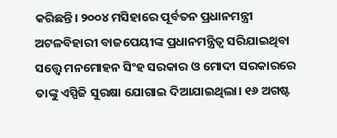କରିଛନ୍ତି। ୨୦୦୪ ମସିହାରେ ପୂର୍ବତନ ପ୍ରଧାନମନ୍ତ୍ରୀ ଅଟଳବିହାରୀ ବାଜପେୟୀଙ୍କ ପ୍ରଧାନମନ୍ତ୍ରିତ୍ବ ସରିଯାଇଥିବା ସତ୍ତ୍ବେ ମନମୋହନ ସିଂହ ସରକାର ଓ ମୋଦୀ ସରକାରରେ ତାଙ୍କୁ ଏସ୍ପିଜି ସୁରକ୍ଷା ଯୋଗାଇ ଦିଆଯାଇଥିଲା। ୧୬ ଅଗଷ୍ଟ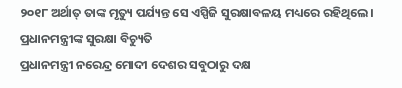୨୦୧୮ ଅର୍ଥାତ୍ ତାଙ୍କ ମୃତ୍ୟୁ ପର୍ଯ୍ୟନ୍ତ ସେ ଏସ୍ପିଜି ସୁରକ୍ଷାବଳୟ ମଧ୍ୟରେ ରହିଥିଲେ।
ପ୍ରଧାନମନ୍ତ୍ରୀଙ୍କ ସୁରକ୍ଷା ବିଚ୍ୟୁତି
ପ୍ରଧାନମନ୍ତ୍ରୀ ନରେନ୍ଦ୍ର ମୋଦୀ ଦେଶର ସବୁଠାରୁ ଦକ୍ଷ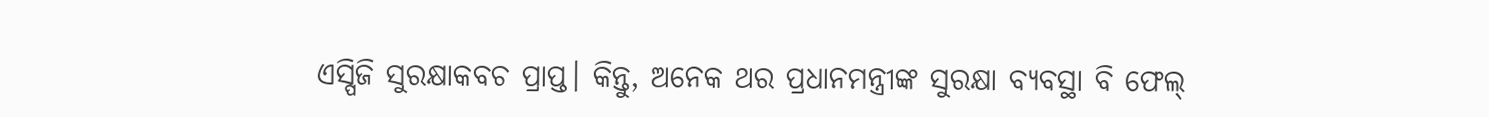ଏସ୍ପିଜି ସୁରକ୍ଷାକବଚ ପ୍ରାପ୍ତ। କିନ୍ତୁ, ଅନେକ ଥର ପ୍ରଧାନମନ୍ତ୍ରୀଙ୍କ ସୁରକ୍ଷା ବ୍ୟବସ୍ଥା ବି ଫେଲ୍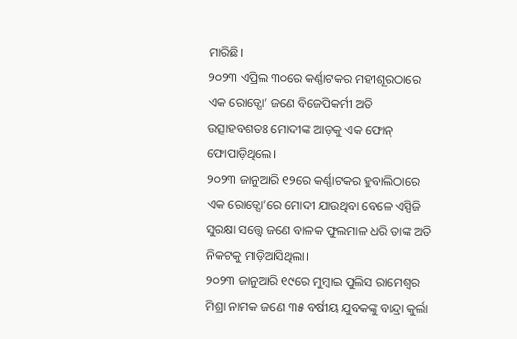ମାରିଛି।
୨୦୨୩ ଏପ୍ରିଲ ୩୦ରେ କର୍ଣ୍ଣାଟକର ମହୀଶୂରଠାରେ ଏକ ରୋଡ୍ସୋ’ ଜଣେ ବିଜେପିକର୍ମୀ ଅତି ଉତ୍ସାହବଶତଃ ମୋଦୀଙ୍କ ଆଡ଼କୁ ଏକ ଫୋନ୍ ଫୋପାଡ଼ିଥିଲେ।
୨୦୨୩ ଜାନୁଆରି ୧୨ରେ କର୍ଣ୍ଣାଟକର ହୁବାଲିଠାରେ ଏକ ରୋଡ୍ସୋ’ରେ ମୋଦୀ ଯାଉଥିବା ବେଳେ ଏସ୍ପିଜି ସୁରକ୍ଷା ସତ୍ତ୍ବେ ଜଣେ ବାଳକ ଫୁଲମାଳ ଧରି ତାଙ୍କ ଅତି ନିକଟକୁ ମାଡ଼ିଆସିଥିଲା।
୨୦୨୩ ଜାନୁଆରି ୧୯ରେ ମୁମ୍ବାଇ ପୁଲିସ ରାମେଶ୍ବର ମିଶ୍ରା ନାମକ ଜଣେ ୩୫ ବର୍ଷୀୟ ଯୁବକଙ୍କୁ ବାନ୍ଦ୍ରା କୁର୍ଲା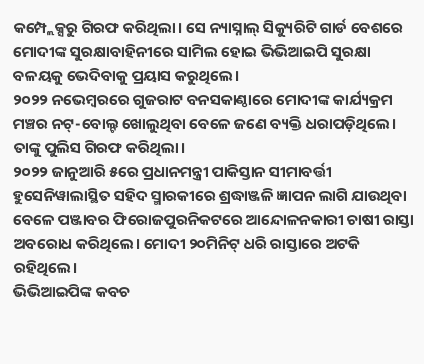କମ୍ପ୍ଲେକ୍ସରୁ ଗିରଫ କରିଥିଲା। ସେ ନ୍ୟାସ୍ନାଲ୍ ସିକ୍ୟୁରିଟି ଗାର୍ଡ ବେଶରେ ମୋଦୀଙ୍କ ସୁରକ୍ଷାବାହିନୀରେ ସାମିଲ ହୋଇ ଭିଭିଆଇପି ସୁରକ୍ଷା ବଳୟକୁ ଭେଦିବାକୁ ପ୍ରୟାସ କରୁଥିଲେ।
୨୦୨୨ ନଭେମ୍ବରରେ ଗୁଜରାଟ ବନସକାଣ୍ଠାରେ ମୋଦୀଙ୍କ କାର୍ଯ୍ୟକ୍ରମ ମଞ୍ଚର ନଟ୍-ବୋଲ୍ଟ ଖୋଲୁଥିବା ବେଳେ ଜଣେ ବ୍ୟକ୍ତି ଧରାପଡ଼ିଥିଲେ। ତାଙ୍କୁ ପୁଲିସ ଗିରଫ କରିଥିଲା।
୨୦୨୨ ଜାନୁଆରି ୫ରେ ପ୍ରଧାନମନ୍ତ୍ରୀ ପାକିସ୍ତାନ ସୀମାବର୍ତ୍ତୀ ହୁସେନିୱାଲାସ୍ଥିତ ସହିଦ ସ୍ମାରକୀରେ ଶ୍ରଦ୍ଧାଞ୍ଜଳି ଜ୍ଞାପନ ଲାଗି ଯାଉଥିବା ବେଳେ ପଞ୍ଜାବର ଫିରୋଜପୁରନିକଟରେ ଆନ୍ଦୋଳନକାରୀ ଚାଷୀ ରାସ୍ତା ଅବରୋଧ କରିଥିଲେ। ମୋଦୀ ୨୦ମିନିଟ୍ ଧରି ରାସ୍ତାରେ ଅଟକି ରହିଥିଲେ।
ଭିଭିଆଇପିଙ୍କ କବଚ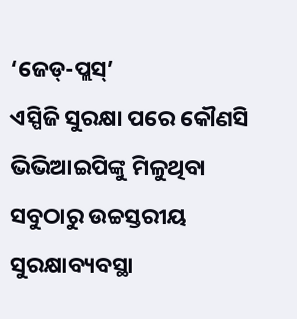‘ଜେଡ୍-ପ୍ଲସ୍’
ଏସ୍ପିଜି ସୁରକ୍ଷା ପରେ କୌଣସି ଭିଭିଆଇପିଙ୍କୁ ମିଳୁଥିବା ସବୁଠାରୁ ଉଚ୍ଚସ୍ତରୀୟ ସୁରକ୍ଷାବ୍ୟବସ୍ଥା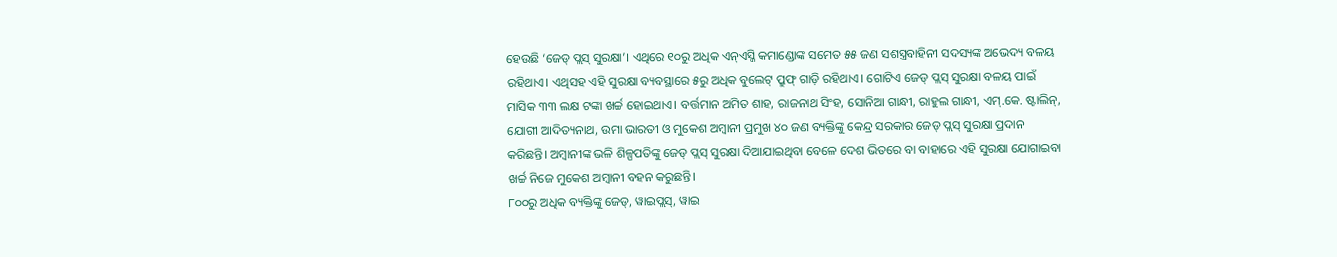ହେଉଛି ‘ଜେଡ୍ ପ୍ଲସ୍ ସୁରକ୍ଷା’। ଏଥିରେ ୧୦ରୁ ଅଧିକ ଏନ୍ଏସ୍ଜି କମାଣ୍ଡୋଙ୍କ ସମେତ ୫୫ ଜଣ ସଶସ୍ତ୍ରବାହିନୀ ସଦସ୍ୟଙ୍କ ଅଭେଦ୍ୟ ବଳୟ ରହିଥାଏ। ଏଥିସହ ଏହି ସୁରକ୍ଷା ବ୍ୟବସ୍ଥାରେ ୫ରୁ ଅଧିକ ବୁଲେଟ୍ ପ୍ରୁଫ୍ ଗାଡ଼ି ରହିଥାଏ। ଗୋଟିଏ ଜେଡ୍ ପ୍ଲସ୍ ସୁରକ୍ଷା ବଳୟ ପାଇଁ ମାସିକ ୩୩ ଲକ୍ଷ ଟଙ୍କା ଖର୍ଚ୍ଚ ହୋଇଥାଏ। ବର୍ତ୍ତମାନ ଅମିତ ଶାହ, ରାଜନାଥ ସିଂହ, ସୋନିଆ ଗାନ୍ଧୀ, ରାହୁଲ ଗାନ୍ଧୀ, ଏମ୍.କେ. ଷ୍ଟାଲିନ୍, ଯୋଗୀ ଆଦିତ୍ୟନାଥ, ଉମା ଭାରତୀ ଓ ମୁକେଶ ଅମ୍ବାନୀ ପ୍ରମୁଖ ୪୦ ଜଣ ବ୍ୟକ୍ତିଙ୍କୁ କେନ୍ଦ୍ର ସରକାର ଜେଡ୍ ପ୍ଲସ୍ ସୁରକ୍ଷା ପ୍ରଦାନ କରିଛନ୍ତି। ଅମ୍ବାନୀଙ୍କ ଭଳି ଶିଳ୍ପପତିଙ୍କୁ ଜେଡ୍ ପ୍ଲସ୍ ସୁରକ୍ଷା ଦିଆଯାଇଥିବା ବେଳେ ଦେଶ ଭିତରେ ବା ବାହାରେ ଏହି ସୁରକ୍ଷା ଯୋଗାଇବା ଖର୍ଚ୍ଚ ନିଜେ ମୁକେଶ ଅମ୍ବାନୀ ବହନ କରୁଛନ୍ତି।
୮୦୦ରୁ ଅଧିକ ବ୍ୟକ୍ତିଙ୍କୁ ଜେଡ୍, ୱାଇପ୍ଲସ୍, ୱାଇ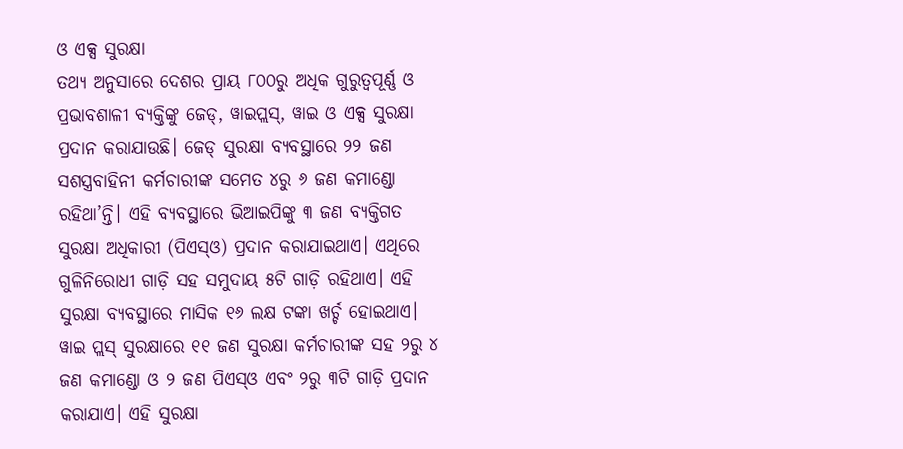ଓ ଏକ୍ସ ସୁରକ୍ଷା
ତଥ୍ୟ ଅନୁସାରେ ଦେଶର ପ୍ରାୟ ୮୦୦ରୁ ଅଧିକ ଗୁରୁତ୍ବପୂର୍ଣ୍ଣ ଓ ପ୍ରଭାବଶାଳୀ ବ୍ୟକ୍ତିଙ୍କୁ ଜେଡ୍, ୱାଇପ୍ଲସ୍, ୱାଇ ଓ ଏକ୍ସ ସୁରକ୍ଷା ପ୍ରଦାନ କରାଯାଉଛି। ଜେଡ୍ ସୁରକ୍ଷା ବ୍ୟବସ୍ଥାରେ ୨୨ ଜଣ ସଶସ୍ତ୍ରବାହିନୀ କର୍ମଚାରୀଙ୍କ ସମେତ ୪ରୁ ୬ ଜଣ କମାଣ୍ଡୋ ରହିଥା’ନ୍ତି। ଏହି ବ୍ୟବସ୍ଥାରେ ଭିଆଇପିଙ୍କୁ ୩ ଜଣ ବ୍ୟକ୍ତିଗତ ସୁରକ୍ଷା ଅଧିକାରୀ (ପିଏସ୍ଓ) ପ୍ରଦାନ କରାଯାଇଥାଏ। ଏଥିରେ ଗୁଳିନିରୋଧୀ ଗାଡ଼ି ସହ ସମୁଦାୟ ୫ଟି ଗାଡ଼ି ରହିଥାଏ। ଏହି ସୁରକ୍ଷା ବ୍ୟବସ୍ଥାରେ ମାସିକ ୧୬ ଲକ୍ଷ ଟଙ୍କା ଖର୍ଚ୍ଚ ହୋଇଥାଏ।
ୱାଇ ପ୍ଲସ୍ ସୁରକ୍ଷାରେ ୧୧ ଜଣ ସୁରକ୍ଷା କର୍ମଚାରୀଙ୍କ ସହ ୨ରୁ ୪ ଜଣ କମାଣ୍ଡୋ ଓ ୨ ଜଣ ପିଏସ୍ଓ ଏବଂ ୨ରୁ ୩ଟି ଗାଡ଼ି ପ୍ରଦାନ କରାଯାଏ। ଏହି ସୁରକ୍ଷା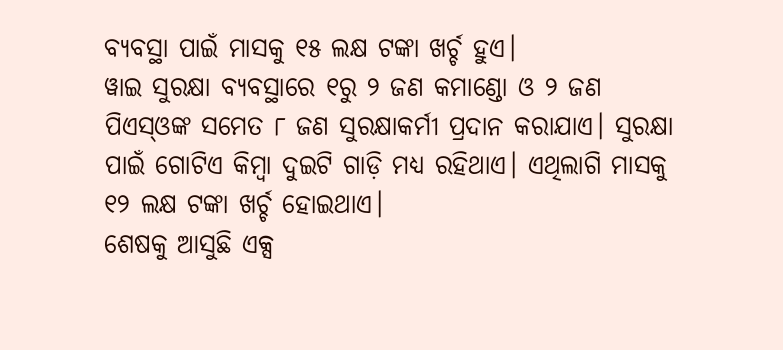ବ୍ୟବସ୍ଥା ପାଇଁ ମାସକୁ ୧୫ ଲକ୍ଷ ଟଙ୍କା ଖର୍ଚ୍ଚ ହୁଏ।
ୱାଇ ସୁରକ୍ଷା ବ୍ୟବସ୍ଥାରେ ୧ରୁ ୨ ଜଣ କମାଣ୍ଡୋ ଓ ୨ ଜଣ ପିଏସ୍ଓଙ୍କ ସମେତ ୮ ଜଣ ସୁରକ୍ଷାକର୍ମୀ ପ୍ରଦାନ କରାଯାଏ। ସୁରକ୍ଷା ପାଇଁ ଗୋଟିଏ କିମ୍ବା ଦୁଇଟି ଗାଡ଼ି ମଧ୍ୟ ରହିଥାଏ। ଏଥିଲାଗି ମାସକୁ ୧୨ ଲକ୍ଷ ଟଙ୍କା ଖର୍ଚ୍ଚ ହୋଇଥାଏ।
ଶେଷକୁ ଆସୁଛି ଏକ୍ସ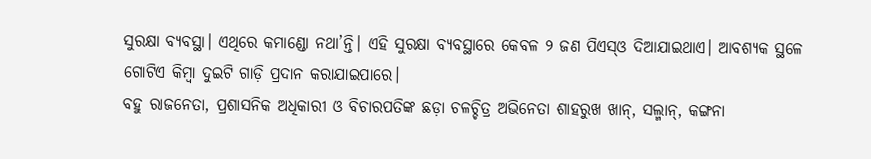ସୁରକ୍ଷା ବ୍ୟବସ୍ଥା। ଏଥିରେ କମାଣ୍ଡୋ ନଥା’ନ୍ତି। ଏହି ସୁରକ୍ଷା ବ୍ୟବସ୍ଥାରେ କେବଳ ୨ ଜଣ ପିଏସ୍ଓ ଦିଆଯାଇଥାଏ। ଆବଶ୍ୟକ ସ୍ଥଳେ ଗୋଟିଏ କିମ୍ବା ଦୁଇଟି ଗାଡ଼ି ପ୍ରଦାନ କରାଯାଇପାରେ।
ବହୁ ରାଜନେତା, ପ୍ରଶାସନିକ ଅଧିକାରୀ ଓ ବିଚାରପତିଙ୍କ ଛଡ଼ା ଚଳଚ୍ଚିତ୍ର ଅଭିନେତା ଶାହରୁଖ ଖାନ୍, ସଲ୍ମାନ୍, କଙ୍ଗନା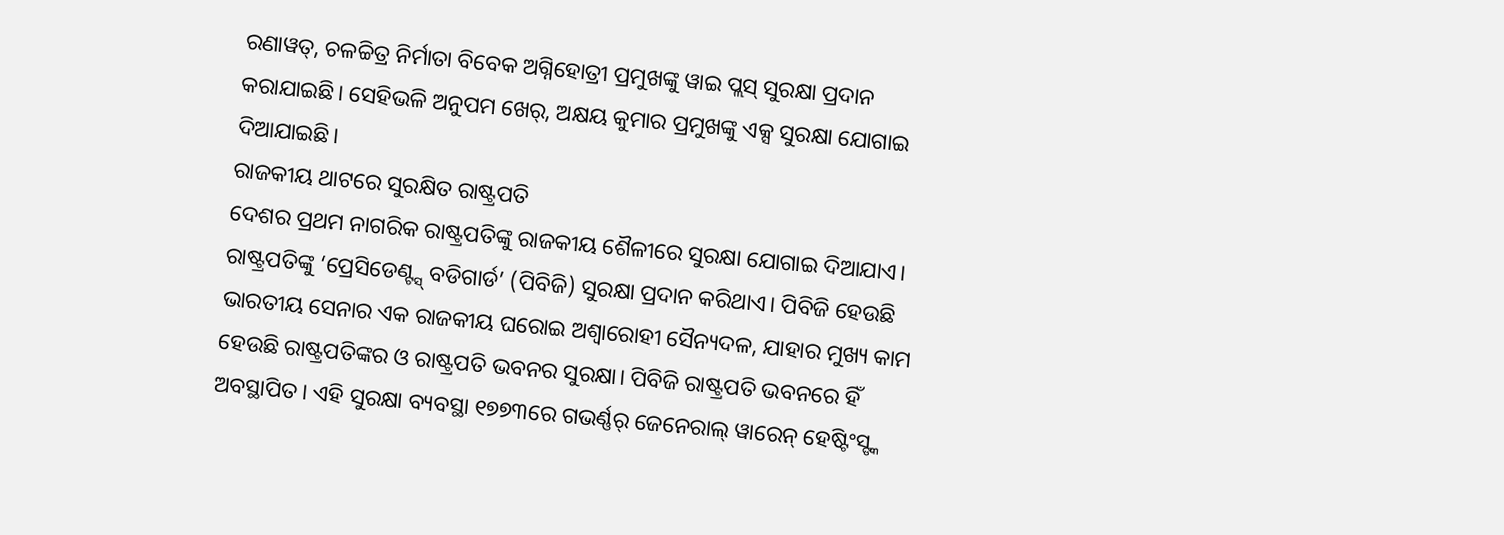ରଣାୱତ୍, ଚଳଚ୍ଚିତ୍ର ନିର୍ମାତା ବିବେକ ଅଗ୍ନିହୋତ୍ରୀ ପ୍ରମୁଖଙ୍କୁ ୱାଇ ପ୍ଲସ୍ ସୁରକ୍ଷା ପ୍ରଦାନ କରାଯାଇଛି। ସେହିଭଳି ଅନୁପମ ଖେର୍, ଅକ୍ଷୟ କୁମାର ପ୍ରମୁଖଙ୍କୁ ଏକ୍ସ ସୁରକ୍ଷା ଯୋଗାଇ ଦିଆଯାଇଛି।
ରାଜକୀୟ ଥାଟରେ ସୁରକ୍ଷିତ ରାଷ୍ଟ୍ରପତି
ଦେଶର ପ୍ରଥମ ନାଗରିକ ରାଷ୍ଟ୍ରପତିଙ୍କୁ ରାଜକୀୟ ଶୈଳୀରେ ସୁରକ୍ଷା ଯୋଗାଇ ଦିଆଯାଏ। ରାଷ୍ଟ୍ରପତିଙ୍କୁ ‘ପ୍ରେସିଡେଣ୍ଟ୍ସ୍ ବଡିଗାର୍ଡ’ (ପିବିଜି) ସୁରକ୍ଷା ପ୍ରଦାନ କରିଥାଏ। ପିବିଜି ହେଉଛି ଭାରତୀୟ ସେନାର ଏକ ରାଜକୀୟ ଘରୋଇ ଅଶ୍ବାରୋହୀ ସୈନ୍ୟଦଳ, ଯାହାର ମୁଖ୍ୟ କାମ ହେଉଛି ରାଷ୍ଟ୍ରପତିଙ୍କର ଓ ରାଷ୍ଟ୍ରପତି ଭବନର ସୁରକ୍ଷା। ପିବିଜି ରାଷ୍ଟ୍ରପତି ଭବନରେ ହିଁ ଅବସ୍ଥାପିତ। ଏହି ସୁରକ୍ଷା ବ୍ୟବସ୍ଥା ୧୭୭୩ରେ ଗଭର୍ଣ୍ଣର୍ ଜେନେରାଲ୍ ୱାରେନ୍ ହେଷ୍ଟିଂସ୍ଙ୍କ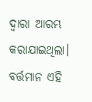ଦ୍ବାରା ଆରମ୍ଭ କରାଯାଇଥିଲା। ବର୍ତ୍ତମାନ ଏହି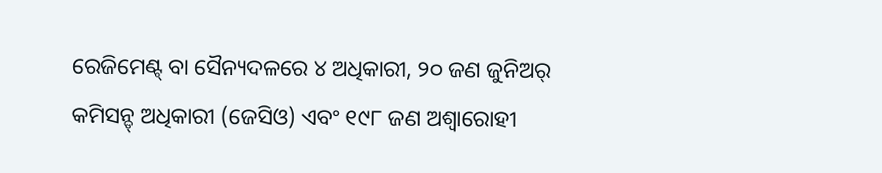ରେଜିମେଣ୍ଟ୍ ବା ସୈନ୍ୟଦଳରେ ୪ ଅଧିକାରୀ, ୨୦ ଜଣ ଜୁନିଅର୍ କମିସନ୍ଡ୍ ଅଧିକାରୀ (ଜେସିଓ) ଏବଂ ୧୯୮ ଜଣ ଅଶ୍ବାରୋହୀ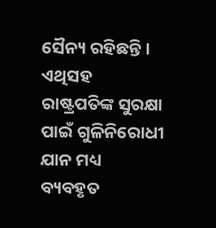ସୈନ୍ୟ ରହିଛନ୍ତି। ଏଥିସହ ରାଷ୍ଟ୍ରପତିଙ୍କ ସୁରକ୍ଷା ପାଇଁ ଗୁଳିନିରୋଧୀ ଯାନ ମଧ୍ୟ ବ୍ୟବହୃତ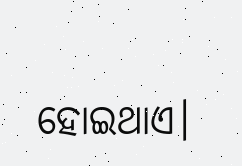ହୋଇଥାଏ।